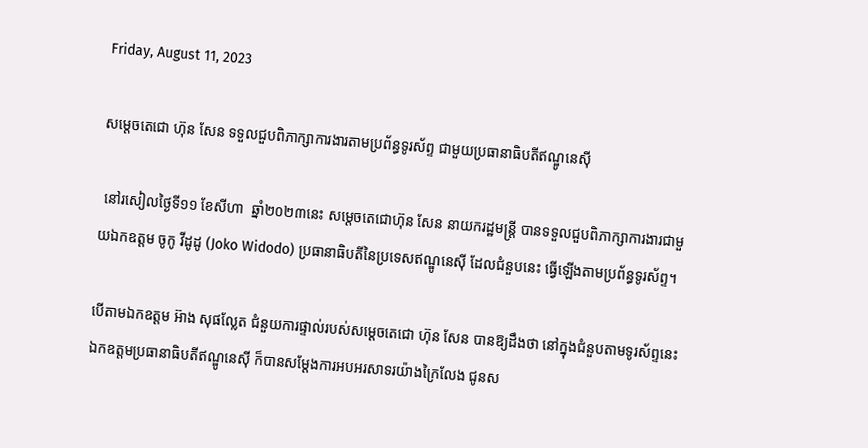Friday, August 11, 2023

សម្ដេចតេជោ ហ៊ុន សែន ទទួលជួបពិភាក្សាការងារតាមប្រព័ន្ធទូរស័ព្ទ ជាមួយប្រធានាធិបតីឥណ្ឌូនេស៊ី

 នៅរសៀលថ្ងៃទី១១ ខែសីហា  ឆ្នាំ២០២៣នេះ សម្ដេចតេជោហ៊ុន សែន នាយករដ្ឋមន្ត្រី បានទទួលជួបពិភាក្សាការងារជាមួយឯកឧត្តម ចូកូ វីដូដូ (Joko Widodo) ប្រធានាធិបតីនៃប្រទេសឥណ្ឌូនេស៊ី ដែលជំនួបនេះ ធ្វើឡើងតាមប្រព័ន្ធទូរស័ព្ទ។

បើតាមឯកឧត្តម អ៊ាង សុផល្លែត ជំនួយការផ្ទាល់របស់សម្តេចតេជោ ហ៊ុន សែន បានឱ្យដឹងថា នៅក្នុងជំនួបតាមទូរស័ព្ទនេះ ឯកឧត្តមប្រធានាធិបតីឥណ្ឌូនេស៊ី ក៏បានសម្តែងការអបអរសាទរយ៉ាងក្រៃលែង ជូនស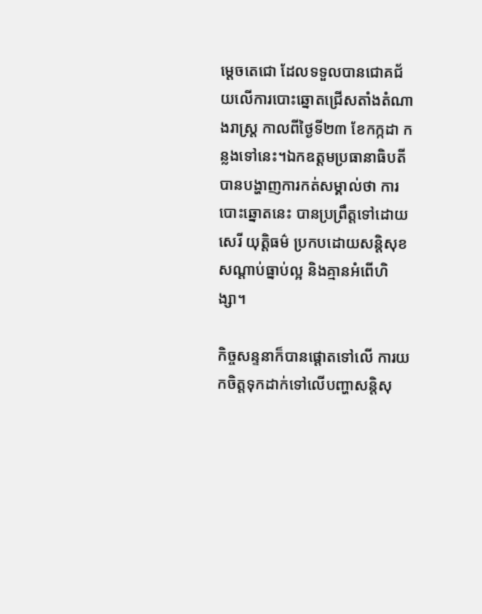ម្តេចតេជោ ដែលទទួលបានជោគជ័យលើការបោះឆ្នោតជ្រើសតាំងតំណាងរាស្ត្រ កាលពីថ្ងៃទី២៣ ខែកក្កដា កន្លងទៅនេះ។ឯកឧត្តមប្រធានាធិបតី បានបង្ហាញការកត់សម្គាល់ថា ការបោះឆ្នោតនេះ បានប្រព្រឹត្តទៅដោយសេរី យុត្តិធម៌ ប្រកបដោយសន្តិសុខសណ្តាប់ធ្នាប់ល្អ និងគ្មានអំពើហិង្សា។

កិច្ចសន្ទនាក៏បានផ្ដោតទៅលើ ការយកចិត្តទុកដាក់ទៅលើបញ្ហាសន្តិសុ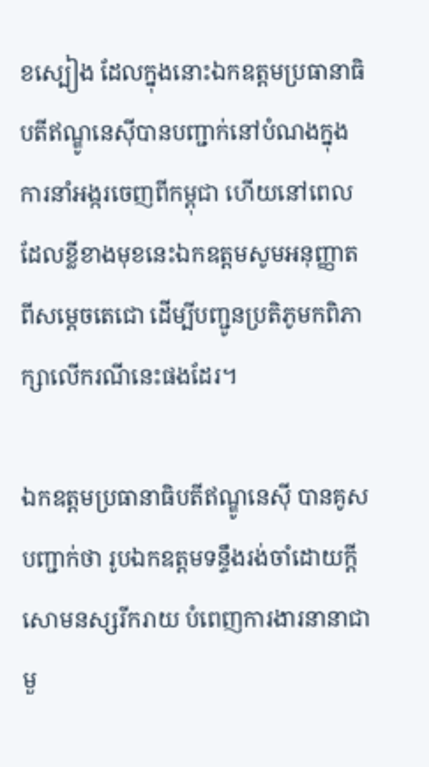ខស្បៀង ដែលក្នុងនោះឯកឧត្តមប្រធានាធិបតីឥណ្ឌូនេស៊ីបានបញ្ជាក់នៅបំណងក្នុងការនាំអង្ករចេញពីកម្ពុជា ហើយនៅពេលដែលខ្លីខាងមុខនេះឯកឧត្តមសូមអនុញ្ញាតពីសម្ដេចតេជោ ដើម្បីបញ្ជូនប្រតិភូមកពិភាក្សាលើករណីនេះផងដែរ។

ឯកឧត្តមប្រធានាធិបតីឥណ្ឌូនេស៊ី បានគូសបញ្ជាក់ថា រូបឯកឧត្តមទន្ទឹងរង់ចាំដោយក្តីសោមនស្សរីករាយ បំពេញការងារនានាជាមួ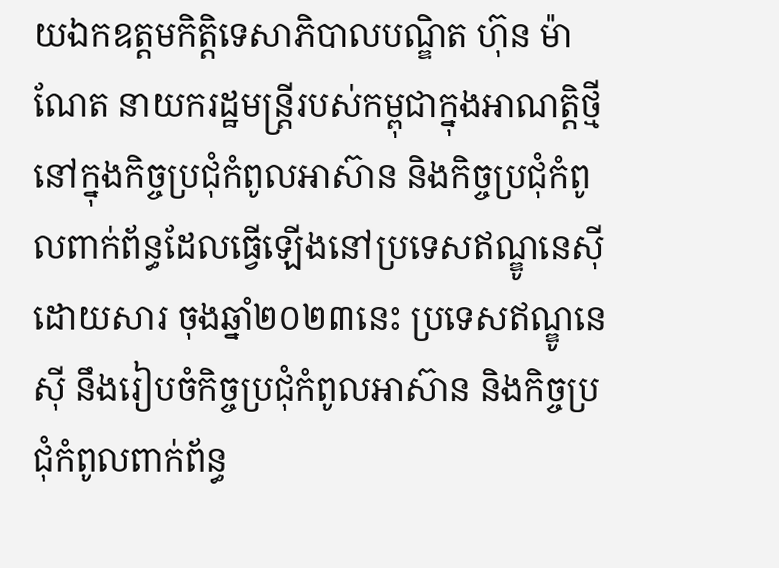យឯកឧត្តមកិត្តិទេសាភិបាលបណ្ឌិត ហ៊ុន ម៉ាណែត នាយករដ្ឋមន្ត្រីរបស់កម្ពុជាក្នុងអាណត្តិថ្មី នៅក្នុងកិច្ចប្រជុំកំពូលអាស៊ាន និងកិច្ចប្រជុំកំពូលពាក់ព័ន្ធដែលធ្វើឡើងនៅប្រទេសឥណ្ឌូនេស៊ី ដោយសារ ចុងឆ្នាំ២០២៣នេះ ប្រទេសឥណ្ឌូនេស៊ី នឹងរៀបចំកិច្ចប្រជុំកំពូលអាស៊ាន និងកិច្ចប្រជុំកំពូលពាក់ព័ន្ធ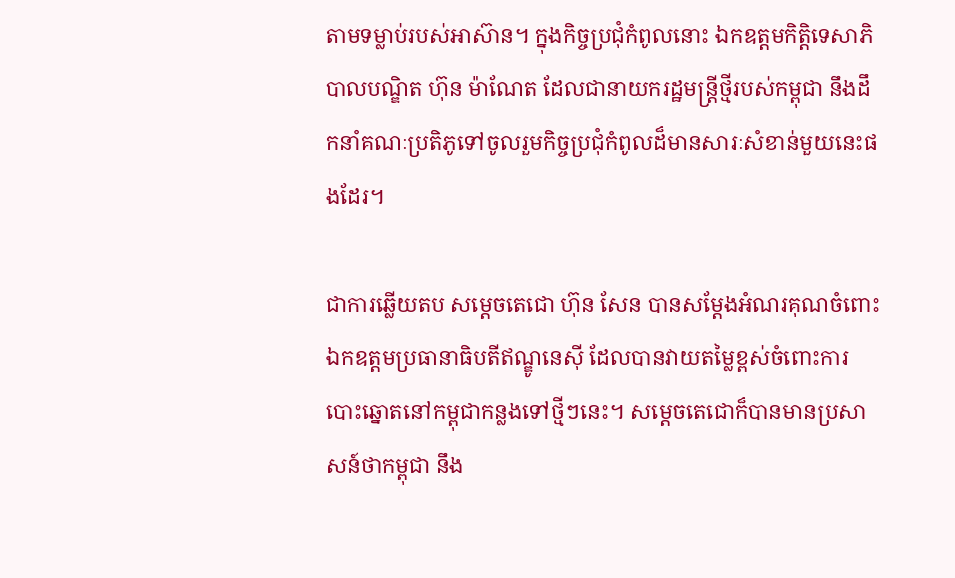តាមទម្លាប់របស់អាស៊ាន។ ក្នុងកិច្ចប្រជុំកំពូលនោះ ឯកឧត្តមកិត្តិទេសាភិបាលបណ្ឌិត ហ៊ុន ម៉ាណែត ដែលជានាយករដ្ឋមន្ត្រីថ្មីរបស់កម្ពុជា នឹងដឹកនាំគណៈប្រតិភូទៅចូលរួមកិច្ចប្រជុំកំពូលដ៏មានសារៈសំខាន់មួយនេះផងដែរ។

ជាការឆ្លើយតប សម្ដេចតេជោ ហ៊ុន សែន បានសម្ដែងអំណរគុណចំពោះឯកឧត្តមប្រធានាធិបតីឥណ្ឌូនេស៊ី ដែលបានវាយតម្លៃខ្ពស់ចំពោះការបោះឆ្នោតនៅកម្ពុជាកន្លងទៅថ្មីៗនេះ។ សម្តេចតេជោក៏បានមានប្រសាសន៍ថាកម្ពុជា នឹង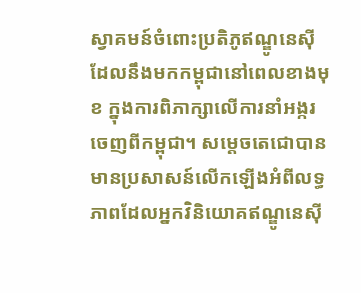ស្វាគមន៍ចំពោះប្រតិភូឥណ្ឌូនេស៊ីដែលនឹងមកកម្ពុជានៅពេលខាងមុខ ក្នុងការពិភាក្សាលើការនាំអង្ករចេញពីកម្ពុជា។ សម្ដេចតេជោបានមានប្រសាសន៍លើកឡើងអំពីលទ្ធភាពដែលអ្នកវិនិយោគឥណ្ឌូនេស៊ី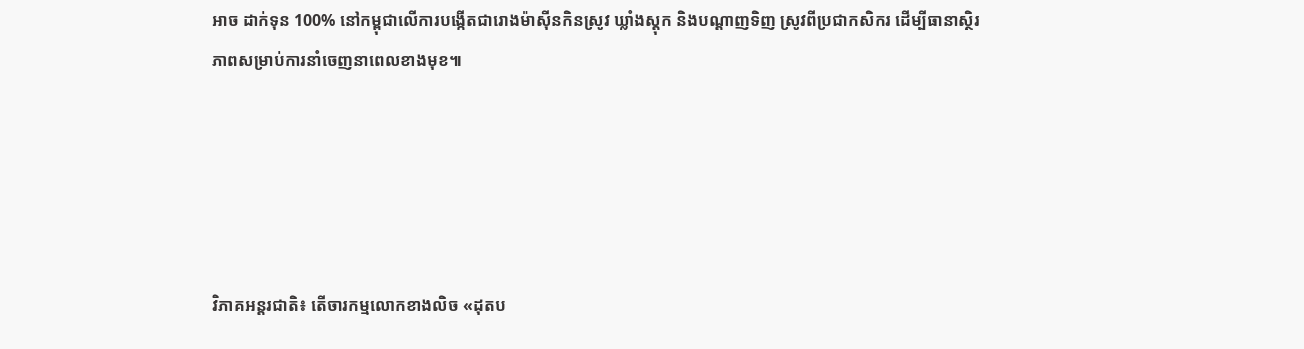អាច ដាក់ទុន 100% នៅកម្ពុជាលើការបង្កើតជារោងម៉ាស៊ីនកិនស្រូវ ឃ្លាំងស្តុក និងបណ្ដាញទិញ ស្រូវពីប្រជាកសិករ ដើម្បីធានាស្ថិរភាពសម្រាប់ការនាំចេញនាពេលខាងមុខ៕





វិភាគអន្តរជាតិ៖ តើចារកម្មលោកខាងលិច «ដុតប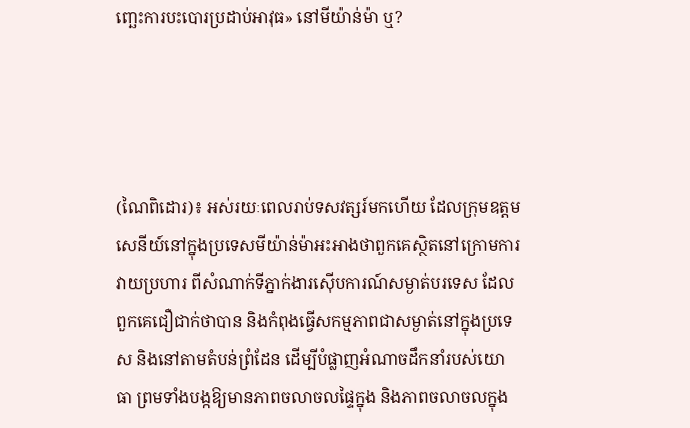ញ្ឆេះការបះបោរប្រដាប់អាវុធ» នៅមីយ៉ាន់ម៉ា ឬ?




(ណៃពិដោរ)៖ អស់រយៈពេលរាប់ទសវត្សរ៍មកហើយ ដែលក្រុមឧត្តមសេនីយ៍នៅក្នុងប្រទេសមីយ៉ាន់ម៉ាអះអាងថាពួកគេស្ថិតនៅក្រោមការវាយប្រហារ ពីសំណាក់ទីភ្នាក់ងារស៊ើបការណ៍សម្ងាត់បរទេស ដែលពួកគេជឿជាក់ថាបាន និងកំពុងធ្វើសកម្មភាពជាសម្ងាត់នៅក្នុងប្រទេស និងនៅតាមតំបន់ព្រំដែន ដើម្បីបំផ្លាញអំណាចដឹកនាំរបស់យោធា ព្រមទាំងបង្កឱ្យមានភាពចលាចលផ្ទៃក្នុង និងភាពចលាចលក្នុង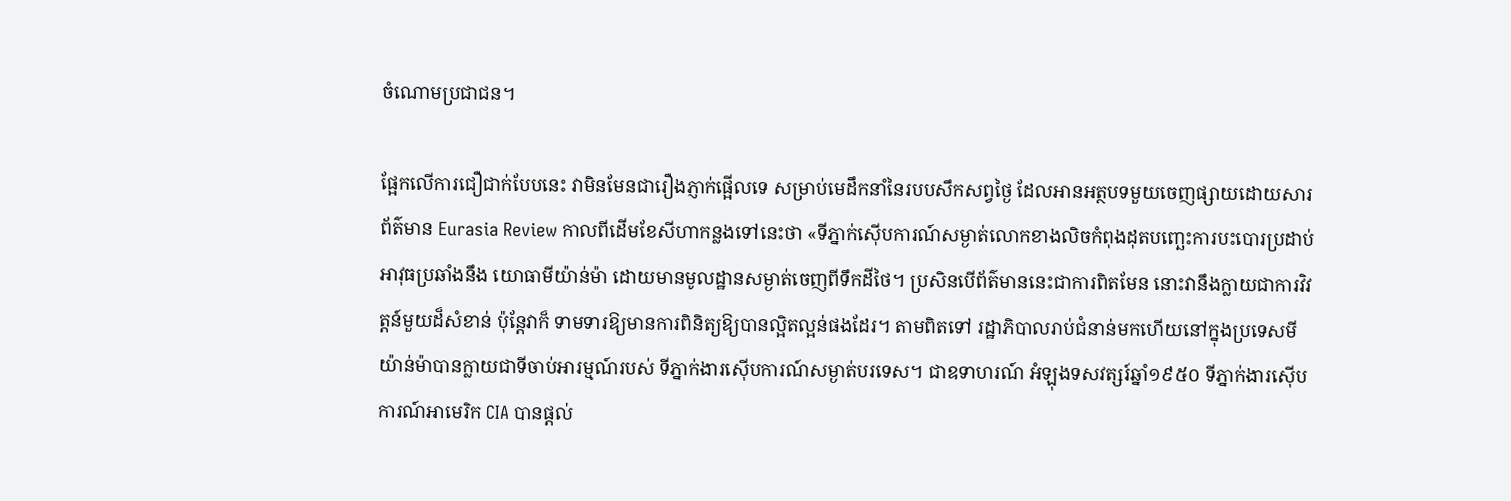ចំណោមប្រជាជន។

ផ្អែកលើការជឿជាក់បែបនេះ វាមិនមែនជារឿងភ្ញាក់ផ្អើលទេ សម្រាប់មេដឹកនាំនៃរបបសឹកសព្វថ្ងៃ ដែលអានអត្ថបទមួយចេញផ្សាយដោយសារព័ត៌មាន Eurasia Review កាលពីដើមខែសីហាកន្លងទៅនេះថា «ទីភ្នាក់ស៊ើបការណ៍សម្ងាត់លោកខាងលិចកំពុងដុតបញ្ឆេះការបះបោរប្រដាប់អាវុធប្រឆាំងនឹង យោធាមីយ៉ាន់ម៉ា ដោយមានមូលដ្ឋានសម្ងាត់ចេញពីទឹកដីថៃ។ ប្រសិនបើព័ត៌មាននេះជាការពិតមែន នោះវានឹងក្លាយជាការវិវត្តន៍មួយដ៏សំខាន់ ប៉ុន្តែវាក៏ ទាមទារឱ្យមានការពិនិត្យឱ្យបានល្អិតល្អន់ផងដែរ។ តាមពិតទៅ រដ្ឋាភិបាលរាប់ជំនាន់មកហើយនៅក្នុងប្រទេសមីយ៉ាន់ម៉ាបានក្លាយជាទីចាប់អារម្មណ៍របស់ ទីភ្នាក់ងារស៊ើបការណ៍សម្ងាត់បរទេស។ ជាឧទាហរណ៍ អំឡុងទសវត្សរ៍ឆ្នាំ១៩៥០ ទីភ្នាក់ងារស៊ើបការណ៍អាមេរិក CIA បានផ្ដល់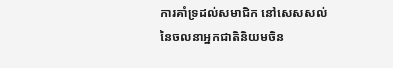ការគាំទ្រដល់សមាជិក នៅសេសសល់នៃចលនាអ្នកជាតិនិយមចិន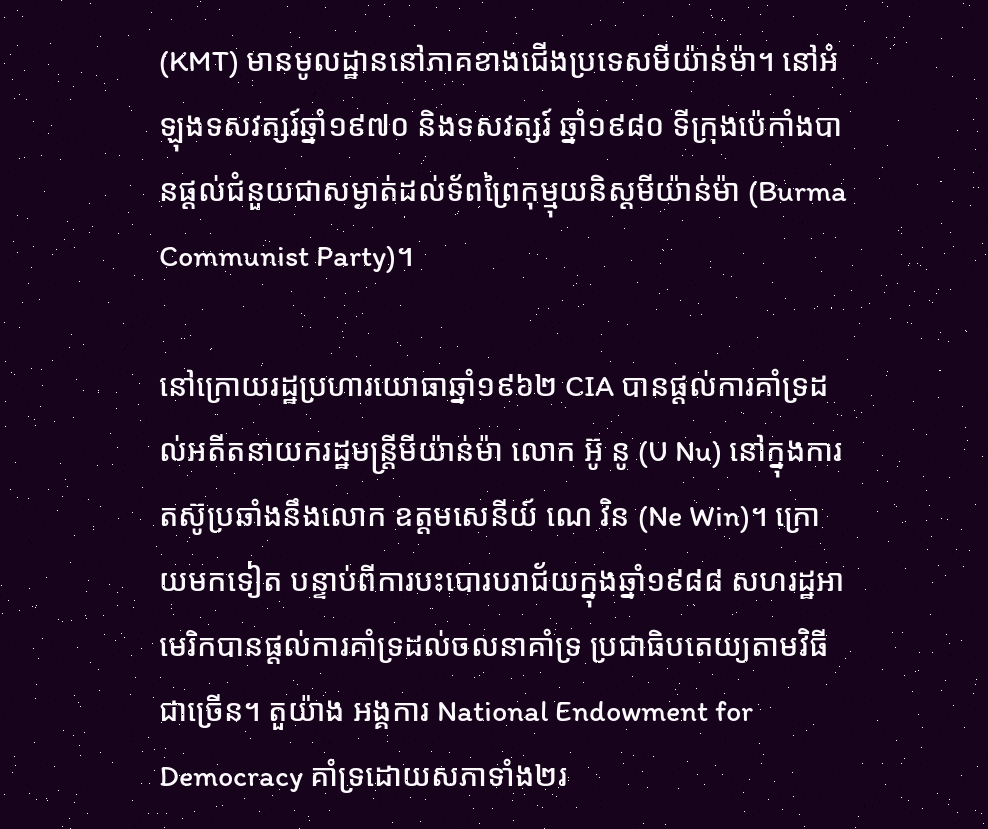(KMT) មានមូលដ្ឋាននៅភាគខាងជើងប្រទេសមីយ៉ាន់ម៉ា។ នៅអំឡុងទសវត្សរ៍ឆ្នាំ១៩៧០ និងទសវត្សរ៍ ឆ្នាំ១៩៨០ ទីក្រុងប៉េកាំងបានផ្ដល់ជំនួយជាសម្ងាត់ដល់ទ័ពព្រៃកុម្មុយនិស្ដមីយ៉ាន់ម៉ា (Burma Communist Party)។

នៅក្រោយរដ្ឋប្រហារយោធាឆ្នាំ១៩៦២ CIA បានផ្ដល់ការគាំទ្រដល់អតីតនាយករដ្ឋមន្ត្រីមីយ៉ាន់ម៉ា លោក អ៊ូ នូ (U Nu) នៅក្នុងការតស៊ូប្រឆាំងនឹងលោក ឧត្តមសេនីយ៍ ណេ វិន (Ne Win)។ ក្រោយមកទៀត បន្ទាប់ពីការបះបោរបរាជ័យក្នុងឆ្នាំ១៩៨៨ សហរដ្ឋអាមេរិកបានផ្ដល់ការគាំទ្រដល់ចលនាគាំទ្រ ប្រជាធិបតេយ្យតាមវិធីជាច្រើន។ តួយ៉ាង អង្គការ National Endowment for Democracy គាំទ្រដោយសភាទាំង២រ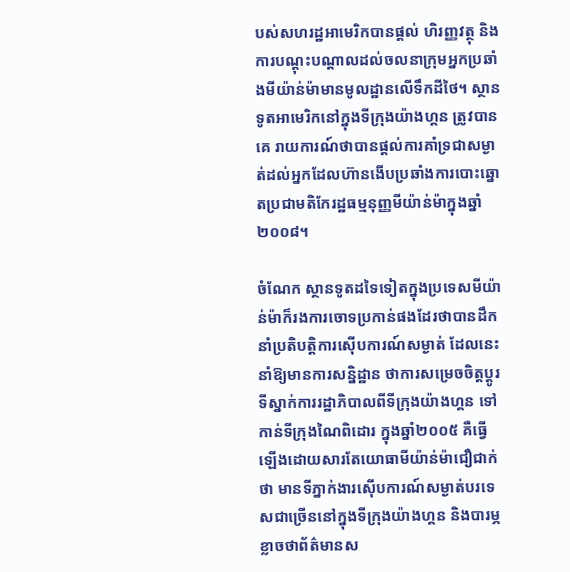បស់សហរដ្ឋអាមេរិកបានផ្ដល់ ហិរញ្ញវត្ថុ និងការបណ្ដុះបណ្ដាលដល់ចលនាក្រុមអ្នកប្រឆាំងមីយ៉ាន់ម៉ាមានមូលដ្ឋានលើទឹកដីថៃ។ ស្ថានទូតអាមេរិកនៅក្នុងទីក្រុងយ៉ាងហ្គន ត្រូវបានគេ រាយការណ៍ថាបានផ្ដល់ការគាំទ្រជាសម្ងាត់ដល់អ្នកដែលហ៊ានងើបប្រឆាំងការបោះឆ្នោតប្រជាមតិកែរដ្ឋធម្មនុញ្ញមីយ៉ាន់ម៉ាក្នុងឆ្នាំ២០០៨។

ចំណែក ស្ថានទូតដទៃទៀតក្នុងប្រទេសមីយ៉ាន់ម៉ាក៏រងការចោទប្រកាន់ផងដែរថាបានដឹកនាំប្រតិបត្តិការស៊ើបការណ៍សម្ងាត់ ដែលនេះនាំឱ្យមានការសន្និដ្ឋាន ថាការសម្រេចចិត្តប្ដូរទីស្នាក់ការរដ្ឋាភិបាលពីទីក្រុងយ៉ាងហ្គន ទៅកាន់ទីក្រុងណៃពិដោរ ក្នុងឆ្នាំ២០០៥ គឺធ្វើឡើងដោយសារតែយោធាមីយ៉ាន់ម៉ាជឿជាក់ថា មានទីភ្នាក់ងារស៊ើបការណ៍សម្ងាត់បរទេសជាច្រើននៅក្នុងទីក្រុងយ៉ាងហ្គន និងបារម្ភខ្លាចថាព័ត៌មានស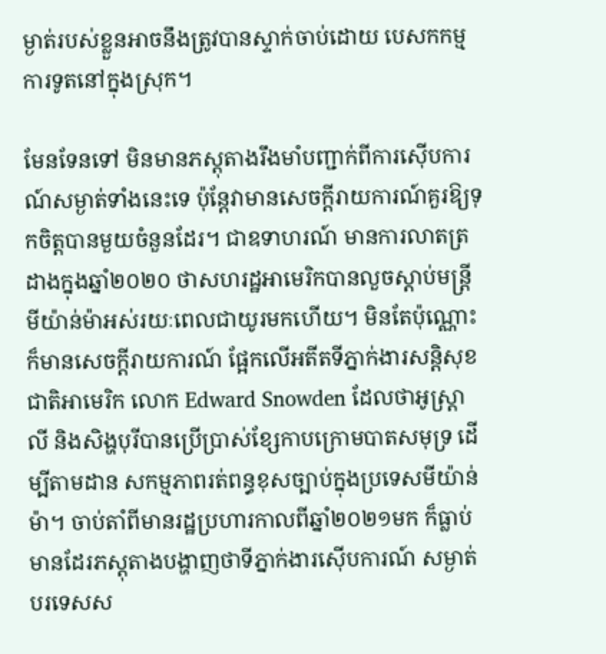ម្ងាត់របស់ខ្លួនអាចនឹងត្រូវបានស្ទាក់ចាប់ដោយ បេសកកម្មការទូតនៅក្នុងស្រុក។

មែនទែនទៅ មិនមានភស្តុតាងរឹងមាំបញ្ជាក់ពីការស៊ើបការណ៍សម្ងាត់ទាំងនេះទេ ប៉ុន្តែវាមានសេចក្ដីរាយការណ៍គួរឱ្យទុកចិត្តបានមួយចំនួនដែរ។ ជាឧទាហរណ៍ មានការលាតត្រដាងក្នុងឆ្នាំ២០២០ ថាសហរដ្ឋអាមេរិកបានលួចស្ដាប់មន្ត្រីមីយ៉ាន់ម៉ាអស់រយៈពេលជាយូរមកហើយ។ មិនតែប៉ុណ្ណោះ ក៏មានសេចក្ដីរាយការណ៍ ផ្អែកលើអតីតទីភ្នាក់ងារសន្តិសុខជាតិអាមេរិក លោក Edward Snowden ដែលថាអូស្ត្រាលី និងសិង្ហបុរីបានប្រើប្រាស់ខ្សែកាបក្រោមបាតសមុទ្រ ដើម្បីតាមដាន សកម្មភាពរត់ពន្ធខុសច្បាប់ក្នុងប្រទេសមីយ៉ាន់ម៉ា។ ចាប់តាំពីមានរដ្ឋប្រហារកាលពីឆ្នាំ២០២១មក ក៏ធ្លាប់មានដែរភស្តុតាងបង្ហាញថាទីភ្នាក់ងារស៊ើបការណ៍ សម្ងាត់បរទេសស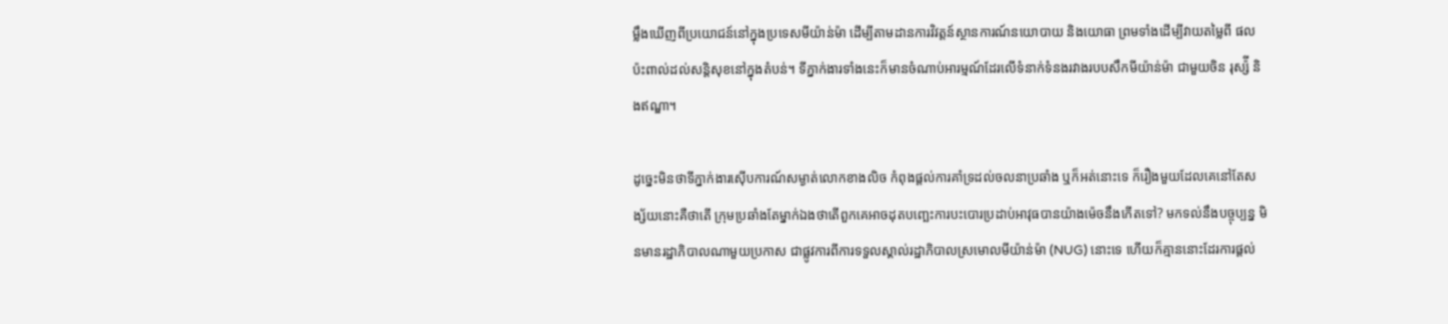ម្លឹងឃើញពីប្រយោជន៍នៅក្នុងប្រទេសមីយ៉ាន់ម៉ា ដើម្បីតាមដានការវិវត្តន៍ស្ថានការណ៍នយោបាយ និងយោធា ព្រមទាំងដើម្បីវាយតម្លៃពី ផលប៉ះពាល់ដល់សន្តិសុខនៅក្នុងតំបន់។ ទីភ្នាក់ងារទាំងនេះក៏មានចំណាប់អារម្មណ៍ដែរលើទំនាក់ទំនងរវាងរបបសឹកមីយ៉ាន់ម៉ា ជាមួយចិន រុស្ស៉ី និងឥណ្ឌា។

ដូច្នេះមិនថាទីភ្នាក់ងារស៊ើបការណ៍សម្ងាត់លោកខាងលិច កំពុងផ្ដល់ការគាំទ្រដល់ចលនាប្រឆាំង ឬក៏អត់នោះទេ ក៏រឿងមួយដែលគេនៅតែសង្ស័យនោះគឺថាតើ ក្រុមប្រឆាំងតែម្នាក់ឯងថាតើពួកគេអាចដុតបញ្ឆេះការបះបោរប្រដាប់អាវុធបានយ៉ាងម៉េចនឹងកើតទៅ? មកទល់នឹងបច្ចុប្បន្ន មិនមានរដ្ឋាភិបាលណាមួយប្រកាស ជាផ្លូវការពីការទទួលស្គាល់រដ្ឋាភិបាលស្រមោលមីយ៉ាន់ម៉ា (NUG) នោះទេ ហើយក៏គ្មាននោះដែរការផ្ដល់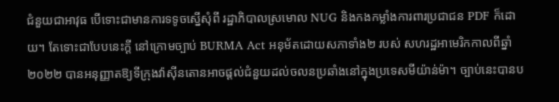ជំនួយជាអាវុធ បើទោះជាមានការទទូចស្នើសុំពី រដ្ឋាភិបាលស្រមោល NUG និងកងកម្លាំងការពារប្រជាជន PDF ក៏ដោយ។ តែទោះជាបែបនេះក្ដី នៅក្រោមច្បាប់ BURMA Act អនុម័តដោយសភាទាំង២ របស់ សហរដ្ឋអាមេរិកកាលពីឆ្នាំ២០២២ បានអនុញ្ញាតឱ្យទីក្រុងវ៉ាស៊ីនតោនអាចផ្ដល់ជំនួយដល់ចលនប្រឆាំងនៅក្នុងប្រទេសមីយ៉ាន់ម៉ា។ ច្បាប់នេះបានប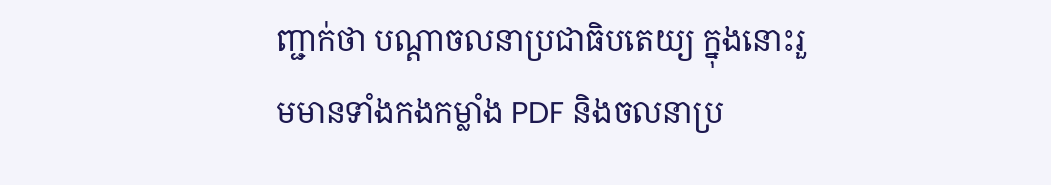ញ្ជាក់ថា បណ្ដាចលនាប្រជាធិបតេយ្យ ក្នុងនោះរួមមានទាំងកងកម្លាំង PDF និងចលនាប្រ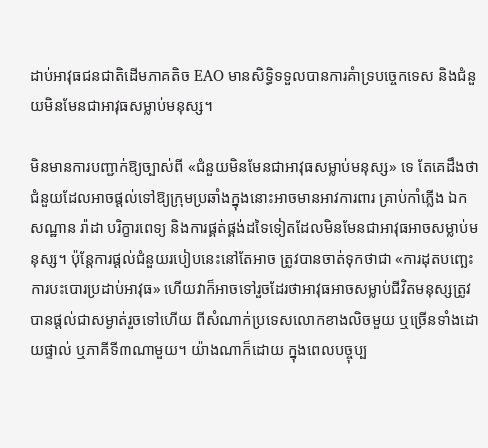ដាប់អាវុធជនជាតិដើមភាគតិច EAO មានសិទ្ធិទទួលបានការគំាទ្របច្ចេកទេស និងជំនួយមិនមែនជាអាវុធសម្លាប់មនុស្ស។

មិនមានការបញ្ជាក់ឱ្យច្បាស់ពី «ជំនួយមិនមែនជាអាវុធសម្លាប់មនុស្ស» ទេ តែគេដឹងថាជំនួយដែលអាចផ្ដល់ទៅឱ្យក្រុមប្រឆាំងក្នុងនោះអាចមានអាវការពារ គ្រាប់កាំភ្លើង ឯកសណ្ឋាន រ៉ាដា បរិក្ខារពេទ្យ និងការផ្គត់ផ្គង់ដទៃទៀតដែលមិនមែនជាអាវុធអាចសម្លាប់មនុស្ស។ ប៉ុន្តែការផ្ដល់ជំនួយរបៀបនេះនៅតែអាច ត្រូវបានចាត់ទុកថាជា «ការដុតបញ្ឆេះការបះបោរប្រដាប់អាវុធ» ហើយវាក៏អាចទៅរួចដែរថាអាវុធអាចសម្លាប់ជីវិតមនុស្សត្រូវបានផ្ដល់ជាសម្ងាត់រួចទៅហើយ ពីសំណាក់ប្រទេសលោកខាងលិចមួយ ឬច្រើនទាំងដោយផ្ទាល់ ឬភាគីទី៣ណាមួយ។ យ៉ាងណាក៏ដោយ ក្នុងពេលបច្ចុប្ប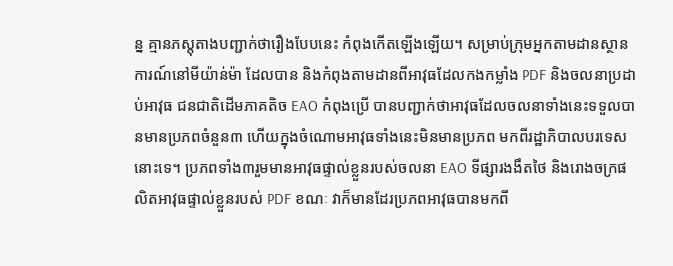ន្ន គ្មានភស្តុតាងបញ្ជាក់ថារឿងបែបនេះ កំពុងកើតឡើងឡើយ។ សម្រាប់ក្រុមអ្នកតាមដានស្ថានការណ៍នៅមីយ៉ាន់ម៉ា ដែលបាន និងកំពុងតាមដានពីអាវុធដែលកងកម្លាំង PDF និងចលនាប្រដាប់អាវុធ ជនជាតិដើមភាគតិច EAO កំពុងប្រើ បានបញ្ជាក់ថាអាវុធដែលចលនាទាំងនេះទទួលបានមានប្រភពចំនួន៣ ហើយក្នុងចំណោមអាវុធទាំងនេះមិនមានប្រភព មកពីរដ្ឋាភិបាលបរទេសនោះទេ។ ប្រភពទាំង៣រួមមានអាវុធផ្ទាល់ខ្លួនរបស់ចលនា EAO ទីផ្សារងងឹតថៃ និងរោងចក្រផលិតអាវុធផ្ទាល់ខ្លួនរបស់ PDF ខណៈ វាក៏មានដែរប្រភពអាវុធបានមកពី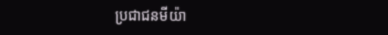ប្រជាជនមីយ៉ា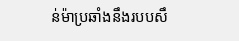ន់ម៉ាប្រឆាំងនឹងរបបសឹ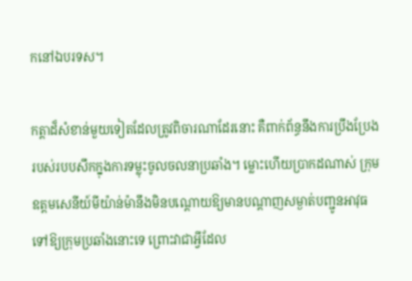កនៅឯបរទស។

កត្តាដ៏សំខាន់មួយទៀតដែលត្រូវពិចារណាដែរនោះ គឺពាក់ព័ន្ធនឹងការប្រឹងប្រែងរបស់របបសឹកក្នុងការទម្លុះចូលចលនាប្រឆាំង។ ម្លោះហើយប្រាកដណាស់ ក្រុមឧត្ដមសេនីយ៍មីយ៉ាន់ម៉ានឹងមិនបណ្ដោយឱ្យមានបណ្ដាញសម្ងាត់បញ្ជូនអាវុធទៅឱ្យក្រុមប្រឆាំងនោះទេ ព្រោះវាជាអ្វីដែល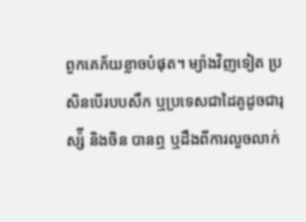ពួកគេភ័យខ្លាចបំផុត។ ម្យ៉ាងវិញទៀត ប្រសិនបើរបបសឹក ឬប្រទេសជាដៃគូដូចជារុស្ស៉ី និងចិន បានឮ ឬដឹងពីការលួចលាក់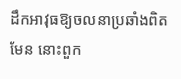ដឹកអាវុធឱ្យចលនាប្រឆាំងពិតមែន នោះពួក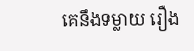គេនឹងទម្លាយ រឿង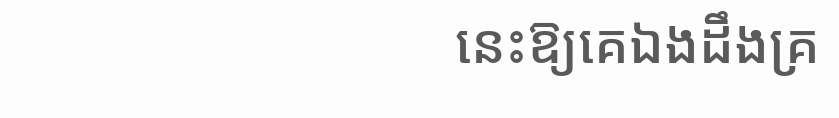នេះឱ្យគេឯងដឹងគ្រ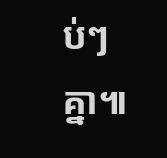ប់ៗគ្នា៕